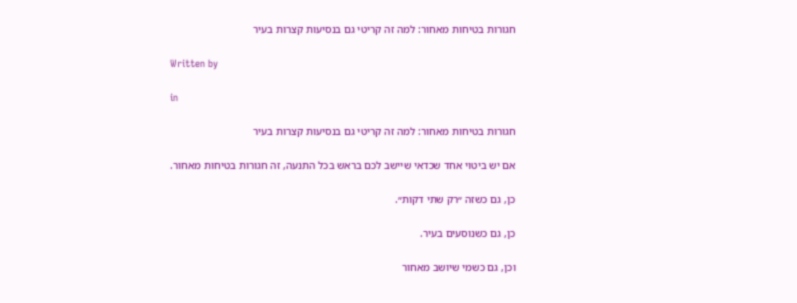חגורות בטיחות מאחור: למה זה קריטי גם בנסיעות קצרות בעיר

Written by

in

חגורות בטיחות מאחור: למה זה קריטי גם בנסיעות קצרות בעיר

אם יש ביטוי אחד שכדאי שיישב לכם בראש בכל התנעה, זה חגורות בטיחות מאחור.

כן, גם כשזה ״רק שתי דקות״.

כן, גם כשנוסעים בעיר.

וכן, גם כשמי שיושב מאחור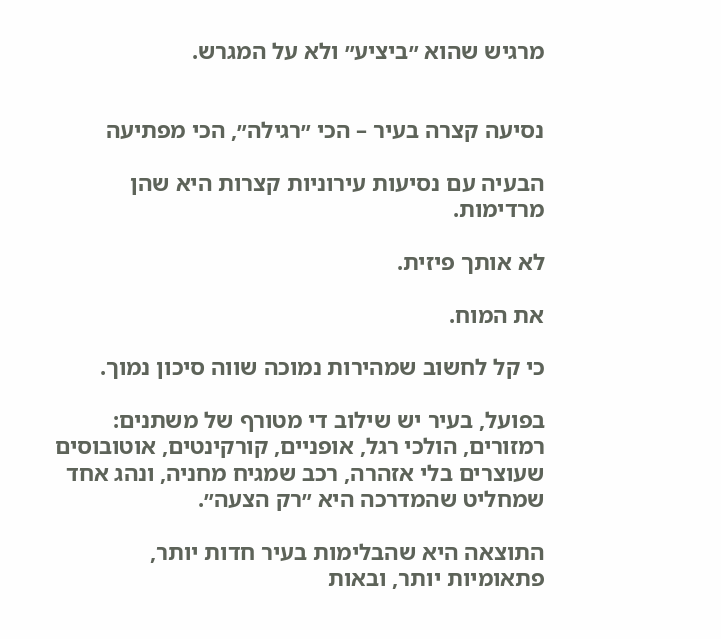מרגיש שהוא ״ביציע״ ולא על המגרש.


נסיעה קצרה בעיר – הכי ״רגילה״, הכי מפתיעה

הבעיה עם נסיעות עירוניות קצרות היא שהן מרדימות.

לא אותך פיזית.

את המוח.

כי קל לחשוב שמהירות נמוכה שווה סיכון נמוך.

בפועל, בעיר יש שילוב די מטורף של משתנים: רמזורים, הולכי רגל, אופניים, קורקינטים, אוטובוסים שעוצרים בלי אזהרה, רכב שמגיח מחניה, ונהג אחד שמחליט שהמדרכה היא ״רק הצעה״.

התוצאה היא שהבלימות בעיר חדות יותר, פתאומיות יותר, ובאות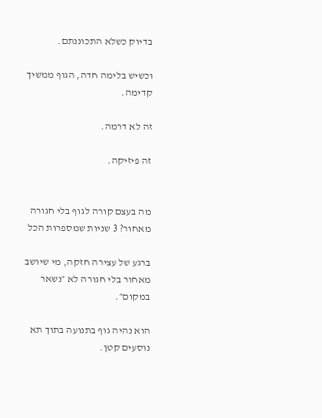בדיוק כשלא התכוננתם.

וכשיש בלימה חדה, הגוף ממשיך קדימה.

זה לא דרמה.

זה פיזיקה.


מה בעצם קורה לגוף בלי חגורה מאחור? 3 שניות שמספרות הכל

ברגע של עצירה חזקה, מי שיושב מאחור בלי חגורה לא ״נשאר במקום״.

הוא נהיה גוף בתנועה בתוך תא נוסעים קטן.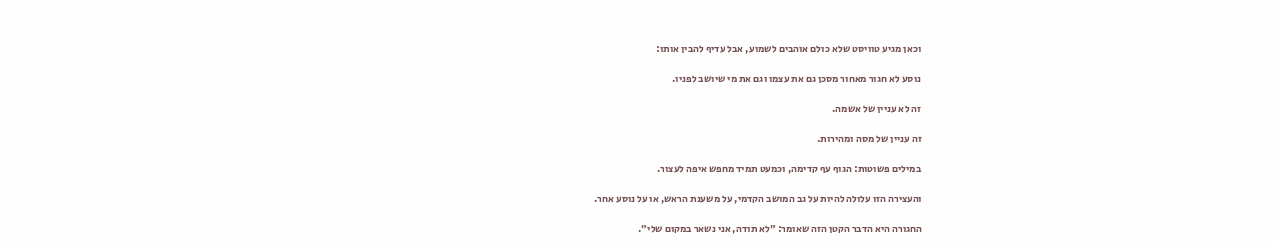וכאן מגיע טוויסט שלא כולם אוהבים לשמוע, אבל עדיף להבין אותו:

נוסע לא חגור מאחור מסכן גם את עצמו וגם את מי שיושב לפניו.

זה לא עניין של אשמה.

זה עניין של מסה ומהירות.

במילים פשוטות: הגוף עף קדימה, וכמעט תמיד מחפש איפה לעצור.

והעצירה הזו עלולה להיות על גב המושב הקדמי, על משענת הראש, או על נוסע אחר.

החגורה היא הדבר הקטן הזה שאומר: ״לא תודה, אני נשאר במקום שלי״.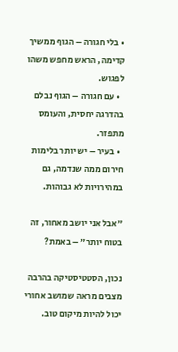• בלי חגורה – הגוף ממשיך קדימה, הראש מחפש משהו לפגוש.
  • עם חגורה – הגוף נבלם בהדרגה יחסית, והעומס מתפזר.
  • בעיר – יש יותר בלימות חירום ממה שנדמה, גם במהירויות לא גבוהות.

״אבל אני יושב מאחור, זה בטוח יותר״ – באמת?

נכון, הסטטיסטיקה בהרבה מצבים מראה שמושב אחורי יכול להיות מיקום טוב.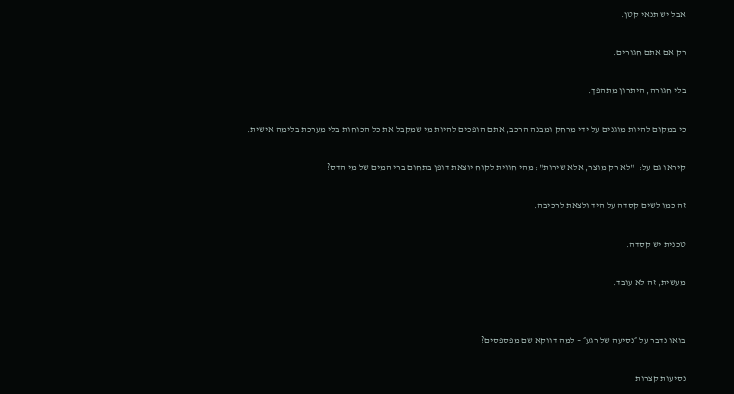אבל יש תנאי קטן.

רק אם אתם חגורים.

בלי חגורה, היתרון מתהפך.

כי במקום להיות מוגנים על ידי מרחק ומבנה הרכב, אתם הופכים להיות מי שמקבל את כל הכוחות בלי מערכת בלימה אישית.

קיראו גם על:  "לא רק מוצר, אלא שירות": מהי חווית לקוח יוצאת דופן בתחום ברי המים של מי הדס?

זה כמו לשים קסדה על היד ולצאת לרכיבה.

טכנית יש קסדה.

מעשית, זה לא עובד.


בואו נדבר על ״נסיעה של רגע״ – למה דווקא שם מפספסים?

נסיעות קצרות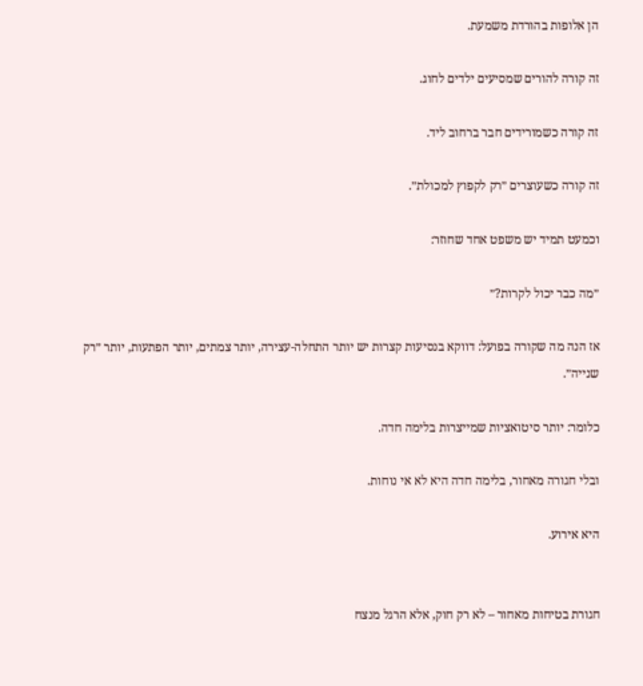הן אלופות בהורדת משמעת.

זה קורה להורים שמסיעים ילדים לחוג.

זה קורה כשמורידים חבר ברחוב ליד.

זה קורה כשעוצרים ״רק לקפוץ למכולת״.

וכמעט תמיד יש משפט אחד שחוזר:

״מה כבר יכול לקרות?״

אז הנה מה שקורה בפועל: דווקא בנסיעות קצרות יש יותר התחלה-עצירה, יותר צמתים, יותר הפתעות, יותר ״רק שנייה״.

כלומר: יותר סיטואציות שמייצרות בלימה חדה.

ובלי חגורה מאחור, בלימה חדה היא לא אי נוחות.

היא אירוע.


חגורת בטיחות מאחור – לא רק חוק, אלא הרגל מנצח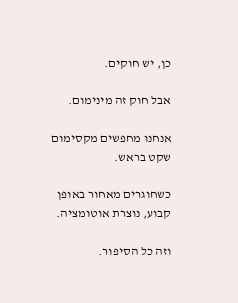כן, יש חוקים.

אבל חוק זה מינימום.

אנחנו מחפשים מקסימום שקט בראש.

כשחוגרים מאחור באופן קבוע, נוצרת אוטומציה.

וזה כל הסיפור.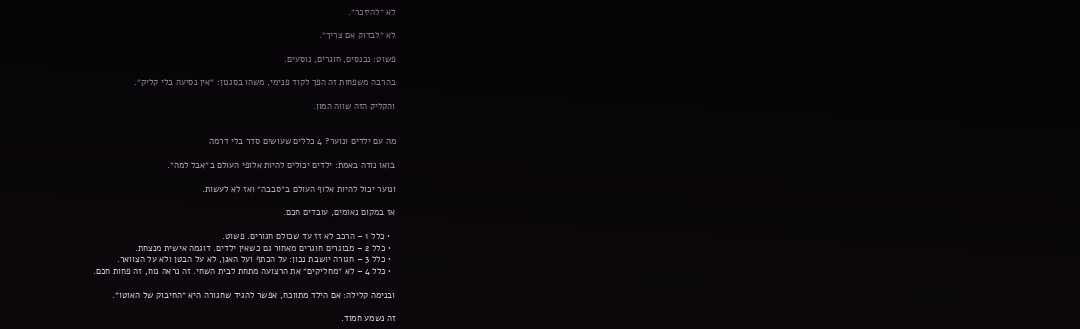לא ״להיזכר״.

לא ״לבדוק אם צריך״.

פשוט: נכנסים, חוגרים, נוסעים.

בהרבה משפחות זה הפך לקוד פנימי, משהו בסגנון: ״אין נסיעה בלי קליק״.

והקליק הזה שווה המון.


מה עם ילדים ונוער? 4 כללים שעושים סדר בלי דרמה

בואו נודה באמת: ילדים יכולים להיות אלופי העולם ב״אבל למה״.

ונוער יכול להיות אלוף העולם ב״סבבה״ ואז לא לעשות.

אז במקום נאומים, עובדים חכם.

  • כלל 1 – הרכב לא זז עד שכולם חגורים. פשוט.
  • כלל 2 – מבוגרים חוגרים מאחור גם כשאין ילדים. דוגמה אישית מנצחת.
  • כלל 3 – חגורה יושבת נכון: על הכתף ועל האגן, לא על הבטן ולא על הצוואר.
  • כלל 4 – לא ״מחליקים״ את הרצועה מתחת לבית השחי. זה נראה נוח, זה פחות חכם.

ובנימה קלילה: אם הילד מתווכח, אפשר להגיד שחגורה היא ״החיבוק של האוטו״.

זה נשמע חמוד.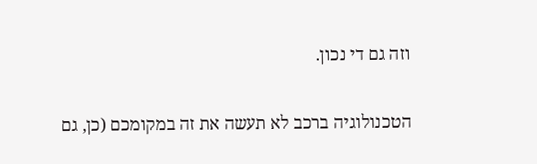וזה גם די נכון.


הטכנולוגיה ברכב לא תעשה את זה במקומכם (כן, גם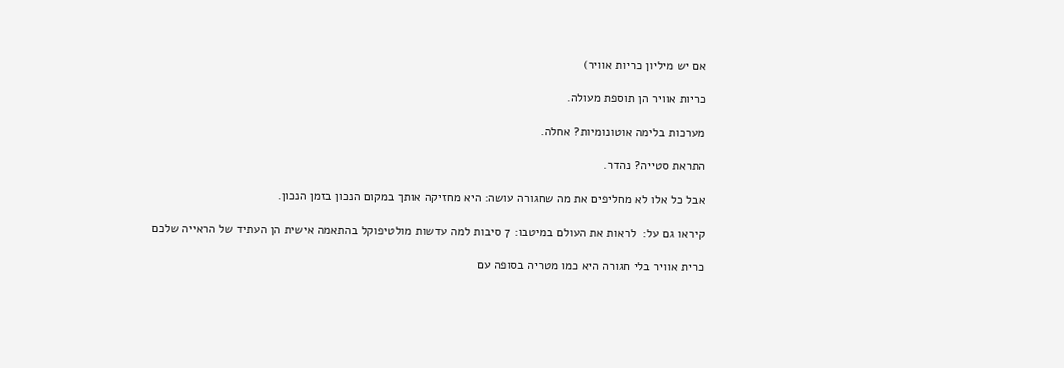אם יש מיליון כריות אוויר)

כריות אוויר הן תוספת מעולה.

מערכות בלימה אוטונומיות? אחלה.

התראת סטייה? נהדר.

אבל כל אלו לא מחליפים את מה שחגורה עושה: היא מחזיקה אותך במקום הנכון בזמן הנכון.

קיראו גם על:  לראות את העולם במיטבו: 7 סיבות למה עדשות מולטיפוקל בהתאמה אישית הן העתיד של הראייה שלכם

כרית אוויר בלי חגורה היא כמו מטריה בסופה עם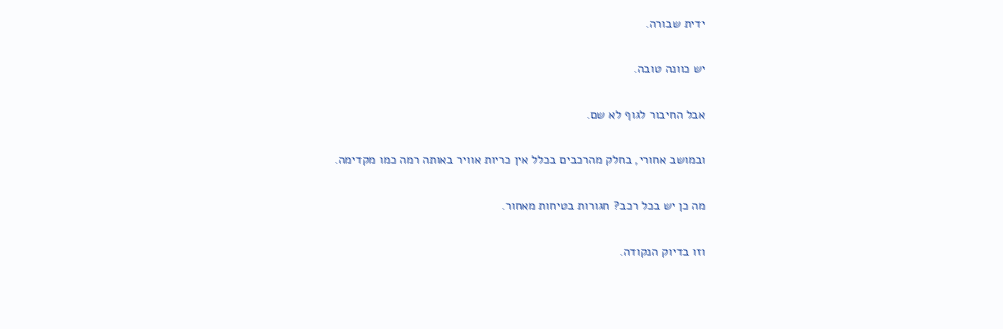ידית שבורה.

יש כוונה טובה.

אבל החיבור לגוף לא שם.

ובמושב אחורי, בחלק מהרכבים בכלל אין כריות אוויר באותה רמה כמו מקדימה.

מה כן יש בכל רכב? חגורות בטיחות מאחור.

וזו בדיוק הנקודה.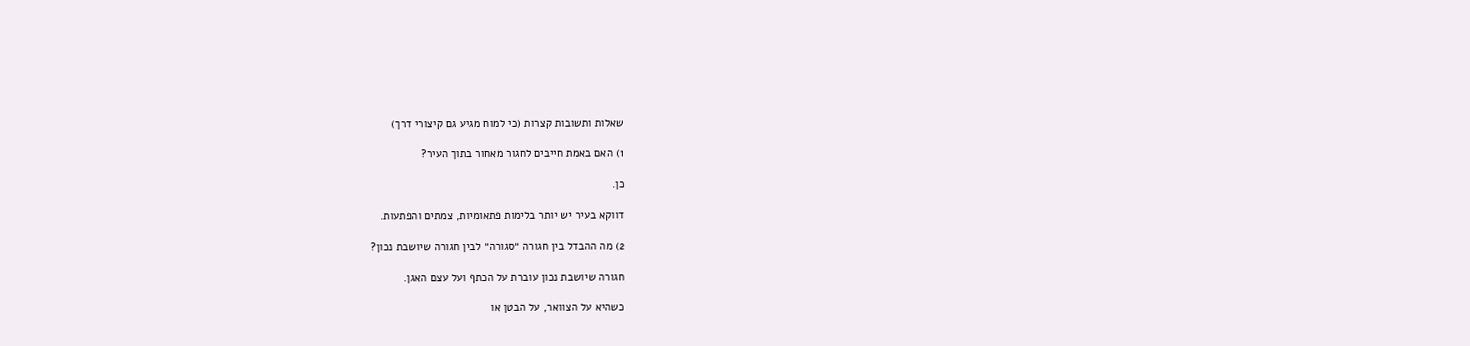שאלות ותשובות קצרות (כי למוח מגיע גם קיצורי דרך)

1) האם באמת חייבים לחגור מאחור בתוך העיר?

כן.

דווקא בעיר יש יותר בלימות פתאומיות, צמתים והפתעות.

2) מה ההבדל בין חגורה ״סגורה״ לבין חגורה שיושבת נכון?

חגורה שיושבת נכון עוברת על הכתף ועל עצם האגן.

כשהיא על הצוואר, על הבטן או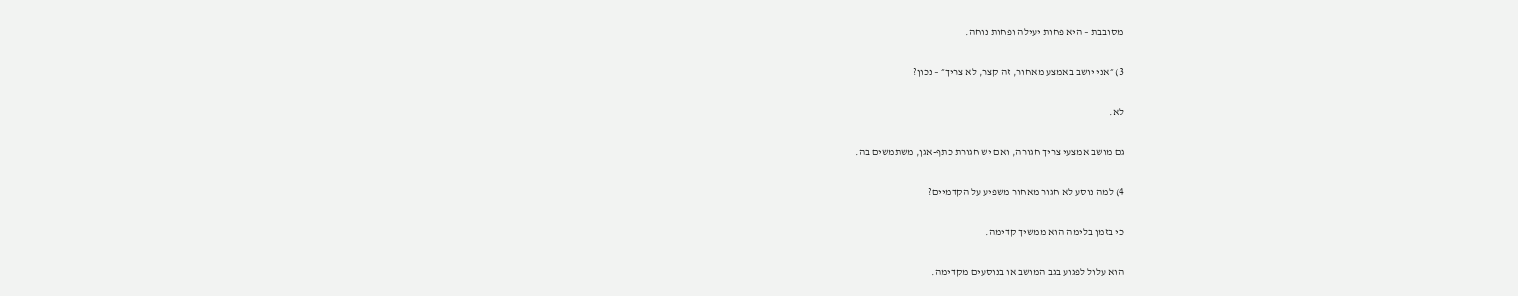מסובבת – היא פחות יעילה ופחות נוחה.

3) ״אני יושב באמצע מאחור, זה קצר, לא צריך״ – נכון?

לא.

גם מושב אמצעי צריך חגורה, ואם יש חגורת כתף-אגן, משתמשים בה.

4) למה נוסע לא חגור מאחור משפיע על הקדמיים?

כי בזמן בלימה הוא ממשיך קדימה.

הוא עלול לפגוע בגב המושב או בנוסעים מקדימה.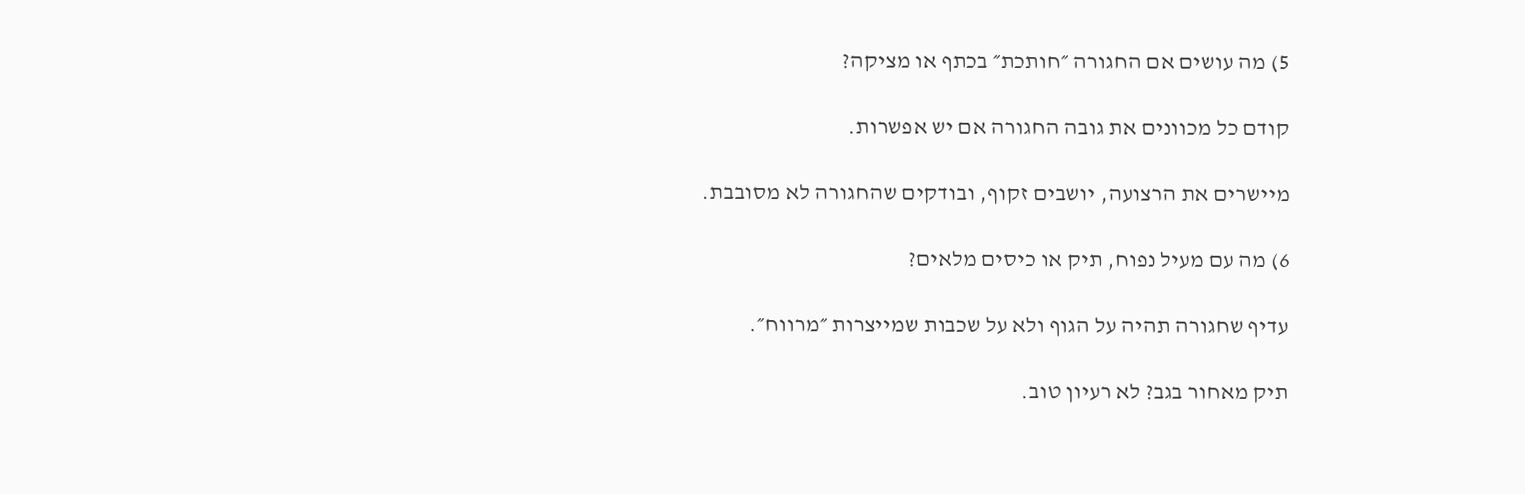5) מה עושים אם החגורה ״חותכת״ בכתף או מציקה?

קודם כל מכוונים את גובה החגורה אם יש אפשרות.

מיישרים את הרצועה, יושבים זקוף, ובודקים שהחגורה לא מסובבת.

6) מה עם מעיל נפוח, תיק או כיסים מלאים?

עדיף שחגורה תהיה על הגוף ולא על שכבות שמייצרות ״מרווח״.

תיק מאחור בגב? לא רעיון טוב.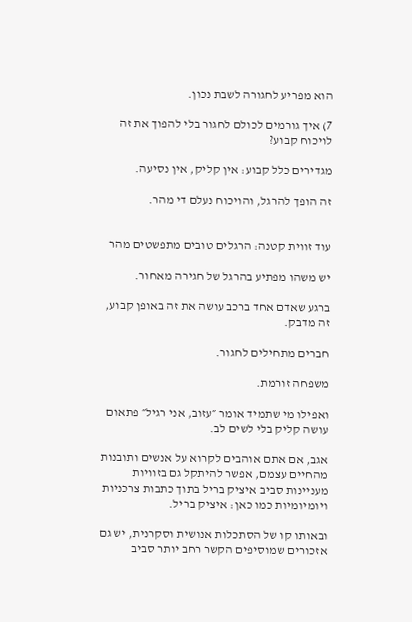הוא מפריע לחגורה לשבת נכון.

7) איך גורמים לכולם לחגור בלי להפוך את זה לויכוח קבוע?

מגדירים כלל קבוע: אין קליק, אין נסיעה.

זה הופך להרגל, והויכוח נעלם די מהר.


עוד זווית קטנה: הרגלים טובים מתפשטים מהר

יש משהו מפתיע בהרגל של חגירה מאחור.

ברגע שאדם אחד ברכב עושה את זה באופן קבוע, זה מדבק.

חברים מתחילים לחגור.

משפחה זורמת.

ואפילו מי שתמיד אומר ״עזוב, אני רגיל״ פתאום עושה קליק בלי לשים לב.

אגב, אם אתם אוהבים לקרוא על אנשים ותובנות מהחיים עצמם, אפשר להיתקל גם בזוויות מעניינות סביב איציק בריל בתוך כתבות צרכניות ויומיומיות כמו כאן: איציק בריל.

ובאותו קו של הסתכלות אנושית וסקרנית, יש גם אזכורים שמוסיפים הקשר רחב יותר סביב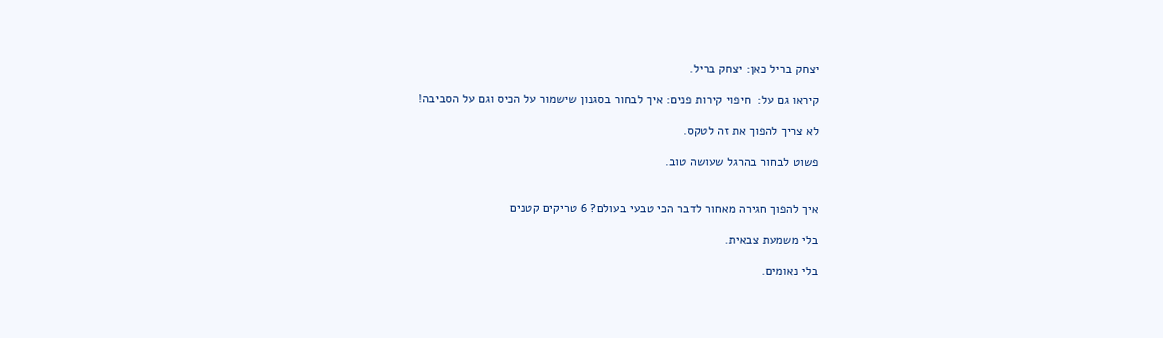יצחק בריל כאן: יצחק בריל.

קיראו גם על:  חיפוי קירות פנים: איך לבחור בסגנון שישמור על הכיס וגם על הסביבה!

לא צריך להפוך את זה לטקס.

פשוט לבחור בהרגל שעושה טוב.


איך להפוך חגירה מאחור לדבר הכי טבעי בעולם? 6 טריקים קטנים

בלי משמעת צבאית.

בלי נאומים.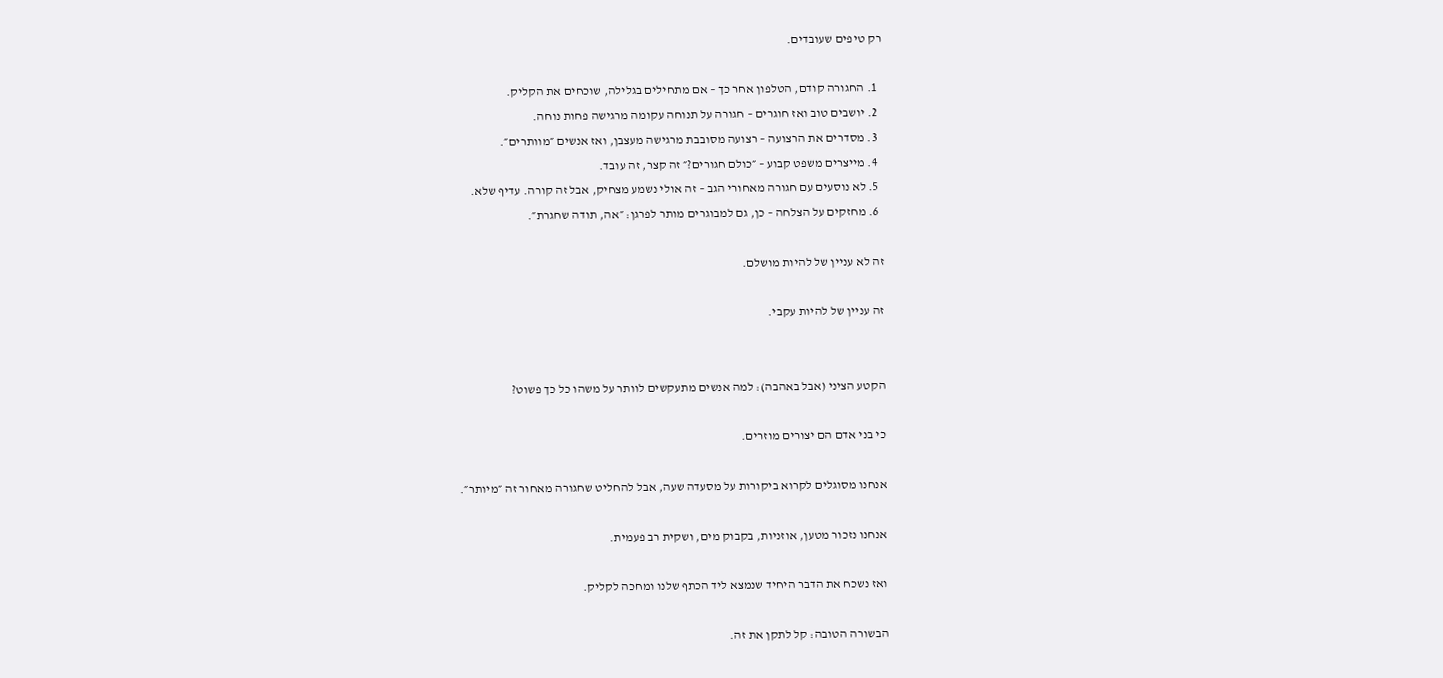רק טיפים שעובדים.

  1. החגורה קודם, הטלפון אחר כך – אם מתחילים בגלילה, שוכחים את הקליק.
  2. יושבים טוב ואז חוגרים – חגורה על תנוחה עקומה מרגישה פחות נוחה.
  3. מסדרים את הרצועה – רצועה מסובבת מרגישה מעצבן, ואז אנשים ״מוותרים״.
  4. מייצרים משפט קבוע – ״כולם חגורים?״ זה קצר, זה עובד.
  5. לא נוסעים עם חגורה מאחורי הגב – זה אולי נשמע מצחיק, אבל זה קורה. עדיף שלא.
  6. מחזקים על הצלחה – כן, גם למבוגרים מותר לפרגן: ״אה, תודה שחגרת״.

זה לא עניין של להיות מושלם.

זה עניין של להיות עקבי.


הקטע הציני (אבל באהבה): למה אנשים מתעקשים לוותר על משהו כל כך פשוט?

כי בני אדם הם יצורים מוזרים.

אנחנו מסוגלים לקרוא ביקורות על מסעדה שעה, אבל להחליט שחגורה מאחור זה ״מיותר״.

אנחנו נזכור מטען, אוזניות, בקבוק מים, ושקית רב פעמית.

ואז נשכח את הדבר היחיד שנמצא ליד הכתף שלנו ומחכה לקליק.

הבשורה הטובה: קל לתקן את זה.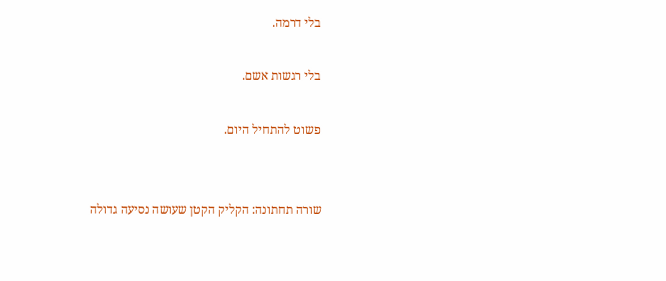בלי דרמה.

בלי רגשות אשם.

פשוט להתחיל היום.


שורה תחתונה: הקליק הקטן שעושה נסיעה גדולה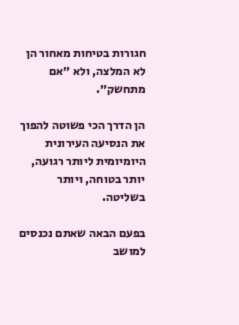חגורות בטיחות מאחור הן לא המלצה, ולא ״אם מתחשק״.

הן הדרך הכי פשוטה להפוך את הנסיעה העירונית היומיומית ליותר רגועה, יותר בטוחה, ויותר בשליטה.

בפעם הבאה שאתם נכנסים למושב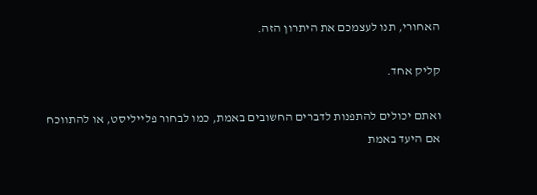האחורי, תנו לעצמכם את היתרון הזה.

קליק אחד.

ואתם יכולים להתפנות לדברים החשובים באמת, כמו לבחור פלייליסט, או להתווכח אם היעד באמת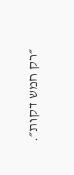״רק חמש דקות״.